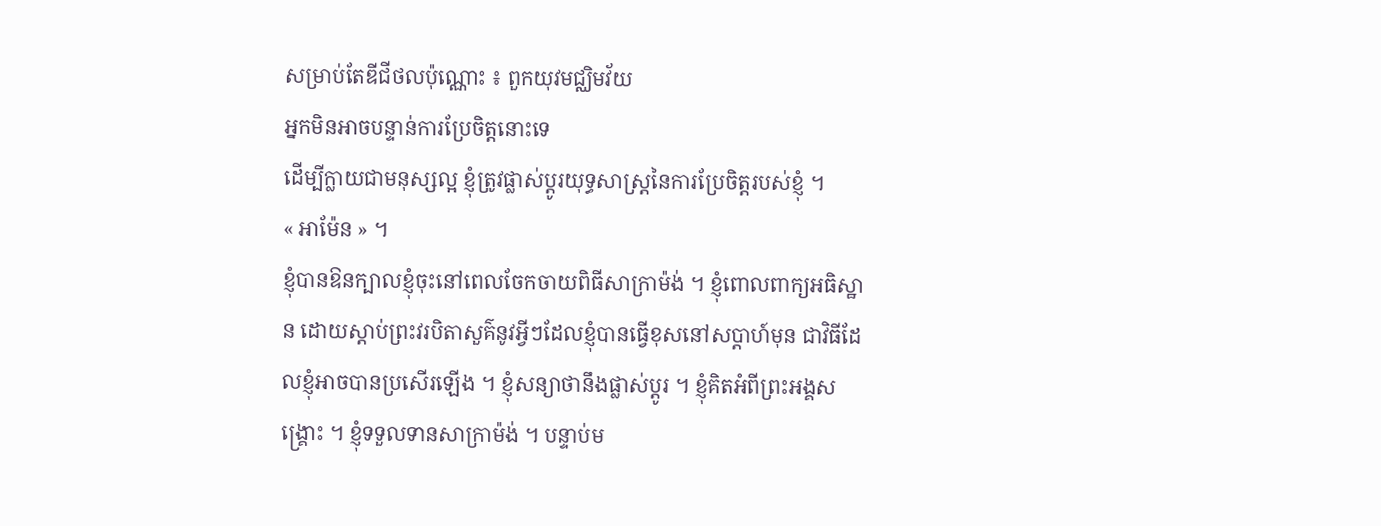សម្រាប់តែឌីជីថលប៉ុណ្ណោះ ៖ ពួកយុវមជ្ឈិមវ័យ
អ្នកមិនអាចបន្ទាន់ការប្រែចិត្តនោះទេ
ដើម្បីក្លាយជាមនុស្សល្អ ខ្ញុំត្រូវផ្លាស់ប្តូរយុទ្ធសាស្រ្តនៃការប្រែចិត្តរបស់ខ្ញុំ ។
« អាម៉ែន » ។
ខ្ញុំបានឱនក្បាលខ្ញុំចុះនៅពេលចែកចាយពិធីសាក្រាម៉ង់ ។ ខ្ញុំពោលពាក្យអធិស្ឋាន ដោយស្តាប់ព្រះវរបិតាសួគ៌នូវអ្វីៗដែលខ្ញុំបានធ្វើខុសនៅសប្តាហ៍មុន ជាវិធីដែលខ្ញុំអាចបានប្រសើរឡើង ។ ខ្ញុំសន្យាថានឹងផ្លាស់ប្តូរ ។ ខ្ញុំគិតអំពីព្រះអង្គសង្រ្គោះ ។ ខ្ញុំទទួលទានសាក្រាម៉ង់ ។ បន្ទាប់ម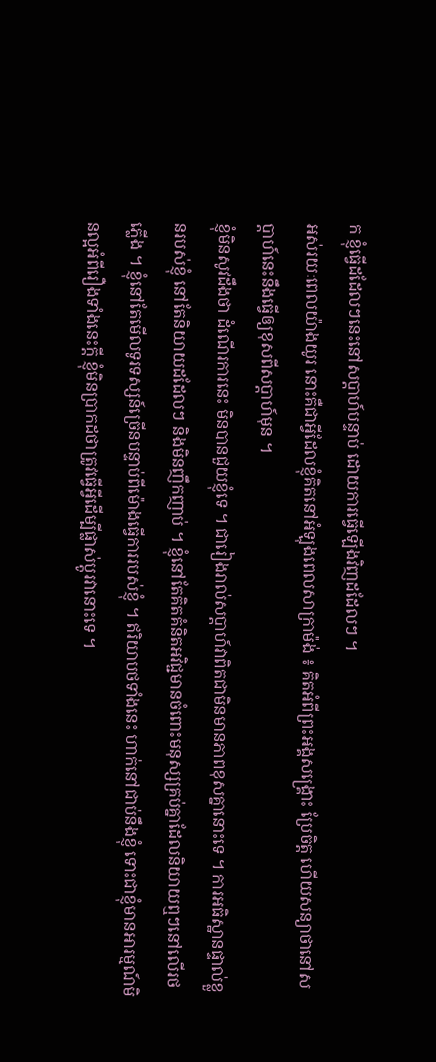ក ខ្ញុំធ្វើដដែលៗនេះនៅសប្តាហ៍បន្ទាប់ ដោយការធ្វើឡើងវិញដដែលៗ ។
អស់រយៈពេលយ៉ាងយូរ នោះគឺជាអ្វីដែលខ្ញុំគិតនៅអំឡុងពេលសាក្រាម៉ង់ ៖ គិតអំពីព្រះអង្គសង្រ្គោះ ប្រែចិត្ត ហើយសន្យាថានៅសប្តាហ៍នេះនឹងធ្វើឲ្យខុសពីសប្តាហ៍មុន ។
ខ្ញុំមិនសូវដឹងថា ដំណើរការនេះ មិនបានជួយខ្ញុំទេ ។ ជារៀងរាល់សប្តាហ៍វាពិតជាមិនមានភាពខុសគ្នានោះទេ ។ ការអធិស្ឋានផ្ទាល់ខ្លួនរបស់ខ្ញុំ នៅតែនិយាយដដែលៗ និងមិនញឹកញាប់ ។ ខ្ញុំនៅតែគិតគំនិតអវិជ្ជមានចំពោះមនុស្សគ្រប់គ្នាដែលនិយាយឮៗនៅលើរថភ្លើង ។ ខ្ញុំនៅតែមើលទូរទស្សន៍ច្រើនបន្ទាប់ពីម៉ោងធ្វើការរបស់ខ្ញុំ ។ ឥរិយាបថទាំងនេះ ហាក់នៅជាប់នឹងខ្ញុំ ទោះជាខ្ញុំមានអារម្មណ៍មិនល្អអំពីរឿងទាំងនេះក្តី ខ្ញុំមិនប្រាកដថាត្រូវធ្វើអ្វីដើម្បីផ្លាស់ប្តូរវានោះទេ ។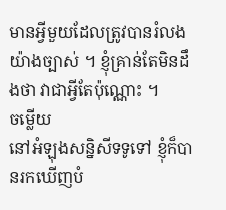មានអ្វីមួយដែលត្រូវបានរំលងយ៉ាងច្បាស់ ។ ខ្ញុំគ្រាន់តែមិនដឹងថា វាជាអ្វីតែប៉ុណ្ណោះ ។
ចម្លើយ
នៅអំឡុងសន្និសីទទូទៅ ខ្ញុំក៏បានរកឃើញបំ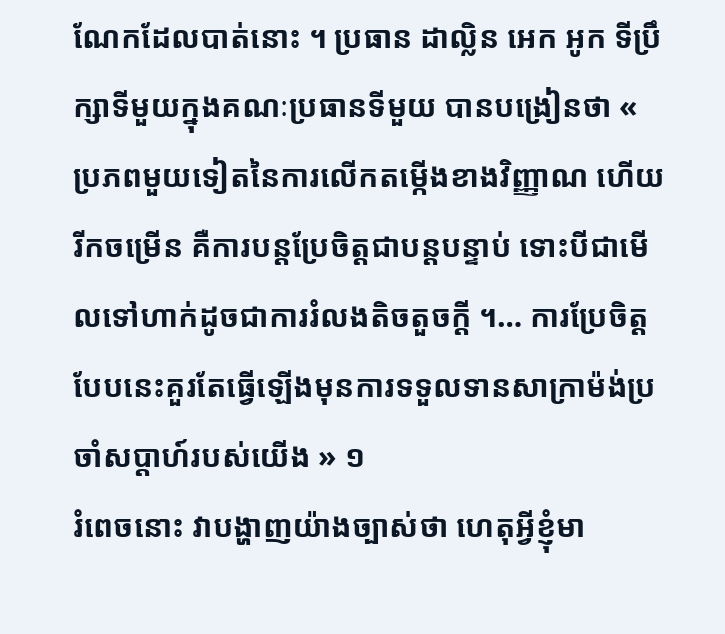ណែកដែលបាត់នោះ ។ ប្រធាន ដាល្លិន អេក អូក ទីប្រឹក្សាទីមួយក្នុងគណៈប្រធានទីមួយ បានបង្រៀនថា « ប្រភពមួយទៀតនៃការលើកតម្កើងខាងវិញ្ញាណ ហើយរីកចម្រើន គឺការបន្តប្រែចិត្តជាបន្តបន្ទាប់ ទោះបីជាមើលទៅហាក់ដូចជាការរំលងតិចតួចក្តី ។… ការប្រែចិត្តបែបនេះគួរតែធ្វើឡើងមុនការទទួលទានសាក្រាម៉ង់ប្រចាំសប្តាហ៍របស់យើង » ១
រំពេចនោះ វាបង្ហាញយ៉ាងច្បាស់ថា ហេតុអ្វីខ្ញុំមា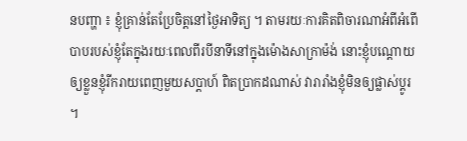នបញ្ហា ៖ ខ្ញុំគ្រាន់តែប្រែចិត្តនៅថ្ងៃអាទិត្យ ។ តាមរយៈការគិតពិចារណាអំពីអំពើបាបរបស់ខ្ញុំតែក្នុងរយៈពេលពីរបីនាទីនៅក្នុងម៉ោងសាក្រាម៉ង់ នោះខ្ញុំបណ្តោយឲ្យខ្លួនខ្ញុំរីករាយពេញមួយសប្តាហ៍ ពិតប្រាកដណាស់ វារារាំងខ្ញុំមិនឲ្យផ្លាស់ប្តូរ ។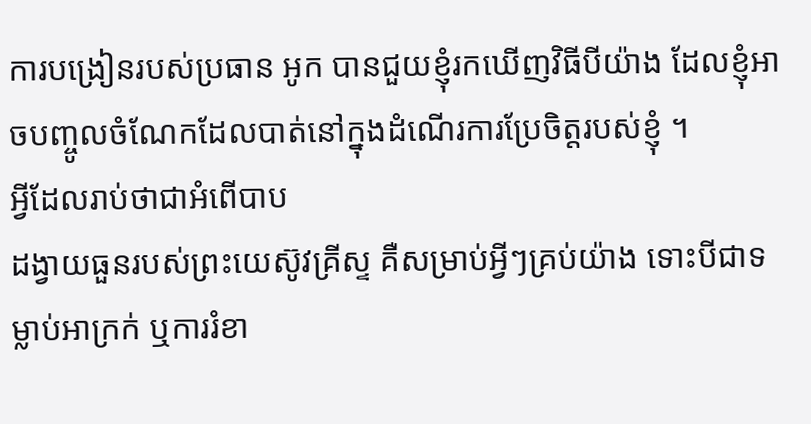ការបង្រៀនរបស់ប្រធាន អូក បានជួយខ្ញុំរកឃើញវិធីបីយ៉ាង ដែលខ្ញុំអាចបញ្ចូលចំណែកដែលបាត់នៅក្នុងដំណើរការប្រែចិត្តរបស់ខ្ញុំ ។
អ្វីដែលរាប់ថាជាអំពើបាប
ដង្វាយធួនរបស់ព្រះយេស៊ូវគ្រីស្ទ គឺសម្រាប់អ្វីៗគ្រប់យ៉ាង ទោះបីជាទម្លាប់អាក្រក់ ឬការរំខា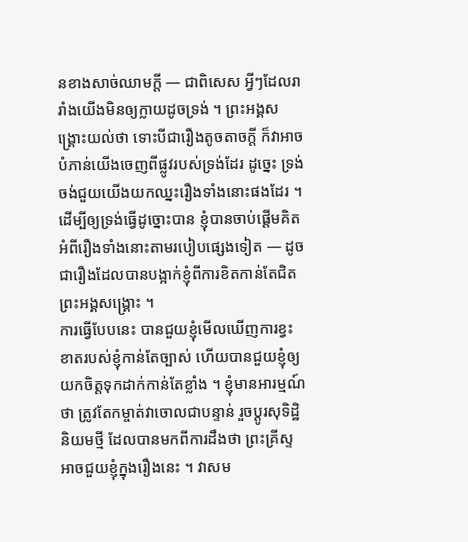នខាងសាច់ឈាមក្តី — ជាពិសេស អ្វីៗដែលរារាំងយើងមិនឲ្យក្លាយដូចទ្រង់ ។ ព្រះអង្គសង្រ្គោះយល់ថា ទោះបីជារឿងតូចតាចក្តី ក៏វាអាចបំភាន់យើងចេញពីផ្លូវរបស់ទ្រង់ដែរ ដូច្នេះ ទ្រង់ចង់ជួយយើងយកឈ្នះរឿងទាំងនោះផងដែរ ។ ដើម្បីឲ្យទ្រង់ធ្វើដូច្នោះបាន ខ្ញុំបានចាប់ផ្តើមគិតអំពីរឿងទាំងនោះតាមរបៀបផ្សេងទៀត — ដូចជារឿងដែលបានបង្អាក់ខ្ញុំពីការខិតកាន់តែជិតព្រះអង្គសង្រ្គោះ ។
ការធ្វើបែបនេះ បានជួយខ្ញុំមើលឃើញការខ្វះខាតរបស់ខ្ញុំកាន់តែច្បាស់ ហើយបានជួយខ្ញុំឲ្យយកចិត្តទុកដាក់កាន់តែខ្លាំង ។ ខ្ញុំមានអារម្មណ៍ថា ត្រូវតែកម្ចាត់វាចោលជាបន្ទាន់ រួចប្តូរសុទិដ្ឋិនិយមថ្មី ដែលបានមកពីការដឹងថា ព្រះគ្រីស្ទ អាចជួយខ្ញុំក្នុងរឿងនេះ ។ វាសម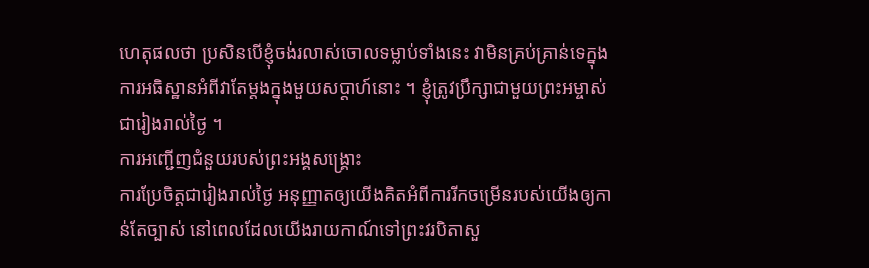ហេតុផលថា ប្រសិនបើខ្ញុំចង់រលាស់ចោលទម្លាប់ទាំងនេះ វាមិនគ្រប់គ្រាន់ទេក្នុងការអធិស្ឋានអំពីវាតែម្តងក្នុងមួយសប្តាហ៍នោះ ។ ខ្ញុំត្រូវប្រឹក្សាជាមួយព្រះអម្ចាស់ជារៀងរាល់ថ្ងៃ ។
ការអញ្ជើញជំនួយរបស់ព្រះអង្គសង្រ្គោះ
ការប្រែចិត្តជារៀងរាល់ថ្ងៃ អនុញ្ញាតឲ្យយើងគិតអំពីការរីកចម្រើនរបស់យើងឲ្យកាន់តែច្បាស់ នៅពេលដែលយើងរាយកាណ៍ទៅព្រះវរបិតាសួ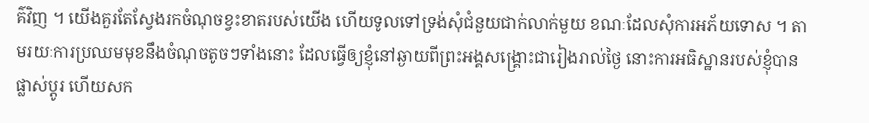គ៌វិញ ។ យើងគួរតែស្វែងរកចំណុចខ្វះខាតរបស់យើង ហើយទូលទៅទ្រង់សុំជំនួយជាក់លាក់មួយ ខណៈដែលសុំការអភ័យទោស ។ តាមរយៈការប្រឈមមុខនឹងចំណុចតូចៗទាំងនោះ ដែលធ្វើឲ្យខ្ញុំនៅឆ្ងាយពីព្រះអង្គសង្រ្គោះជារៀងរាល់ថ្ងៃ នោះការអធិស្ឋានរបស់ខ្ញុំបានផ្លាស់ប្តូរ ហើយសក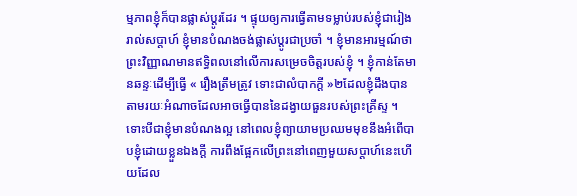ម្មភាពខ្ញុំក៏បានផ្លាស់ប្តូរដែរ ។ ផ្ទុយឲ្យការធ្វើតាមទម្លាប់របស់ខ្ញុំជារៀងរាល់សប្តាហ៍ ខ្ញុំមានបំណងចង់ផ្លាស់ប្តូរជាប្រចាំ ។ ខ្ញុំមានអារម្មណ៍ថា ព្រះវិញ្ញាណមានឥទ្ធិពលនៅលើការសម្រេចចិត្តរបស់ខ្ញុំ ។ ខ្ញុំកាន់តែមានឆន្ទៈដើម្បីធ្វើ « រឿងត្រឹមត្រូវ ទោះជាលំបាកក្តី »២ដែលខ្ញុំដឹងបានតាមរយៈអំណាចដែលអាចធ្វើបាននៃដង្វាយធួនរបស់ព្រះគ្រីស្ទ ។
ទោះបីជាខ្ញុំមានបំណងល្អ នៅពេលខ្ញុំព្យាយាមប្រឈមមុខនឹងអំពើបាបខ្ញុំដោយខ្លួនឯងក្តី ការពឹងផ្អែកលើព្រះនៅពេញមួយសប្តាហ៍នេះហើយដែល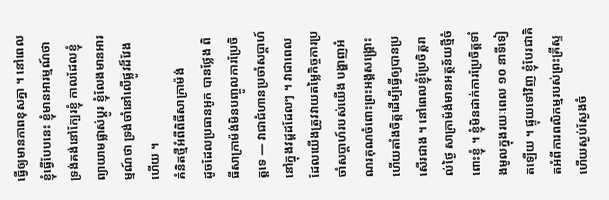ធ្វើឲ្យមានភាពខុសគ្នា ។ នៅពេលខ្ញុំធ្វើបែបនេះ ខ្ញុំមានអារម្មណ៍ថាទ្រង់គង់នៅក្បែរខ្ញុំ កាលដែលខ្ញុំព្យាយាមផ្លាស់ប្តូរ ខ្ញុំលែងមានអារម្មណ៍ថា ទ្រង់ចាំនៅលើផ្លូវដ៏វែងហើយ ។
គំនិតថ្មីអំពីពិធីសាក្រាម៉ង់
ដូចដែលប្រធានអូក បានថ្លែង ពិធីសាក្រាម៉ង់មិនបញ្ចូលការប្រែចិត្តទេ — វាជាជំហានប្រចាំសប្តាហ៍នៅក្នុងវដ្តដដែលៗ ។ វាជាពេលដែលយើងត្រូវវាយតម្លៃកិច្ចការប្រចាំសប្តាហ៍របស់យើង បង្ហាញអំណរគុណចំពោះព្រះអង្គសង្រ្គោះ ហើយតាំងចិត្តដើម្បីធ្វើឲ្យបានប្រសើរជាង ។ នៅពេលខ្ញុំប្រែចិត្តរាល់ថ្ងៃ សាក្រាម៉ង់មានអត្ថន័យថ្មីចំពោះខ្ញុំ ។ ខ្ញុំមិនដាក់ការប្រែចិត្តទាំងមូលក្នុងរយៈពេល ១០ នាទីទៀតឡើយ ។ ផ្ទុយទៅវិញ ខ្ញុំបែរជាគិតអំពីការពលិកម្មរបស់ព្រះគ្រីស្ទ ហើយស្ងប់ស្ងែងចំ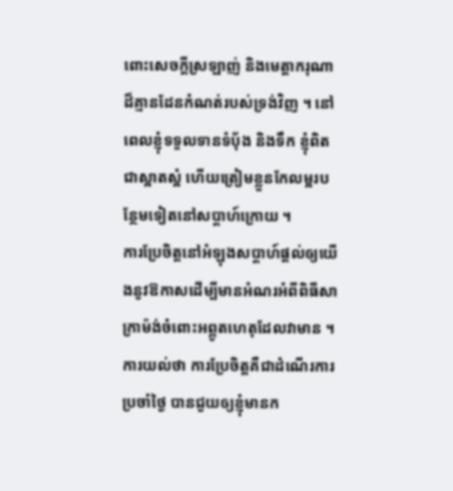ពោះសេចក្តីស្រឡាញ់ និងមេត្តាករុណាដ៏គ្មានដែនកំណត់របស់ទ្រង់វិញ ។ នៅពេលខ្ញុំទទួលទានទំបុ័ង និងទឹក ខ្ញុំពិតជាស្អាតស្អំ ហើយត្រៀមខ្លួនកែលម្អរបន្ថែមទៀតនៅសប្តាហ៍ក្រោយ ។
ការប្រែចិត្តនៅអំឡុងសប្តាហ៍ផ្តល់ឲ្យយើងនូវឱកាសដើម្បីមានអំណរអំពីពិធីសាក្រាម៉ង់ចំពោះអព្ភូតហេតុដែលវាមាន ។ ការយល់ថា ការប្រែចិត្តគឺជាដំណើរការប្រចាំថ្ងៃ បានជួយឲ្យខ្ញុំមានក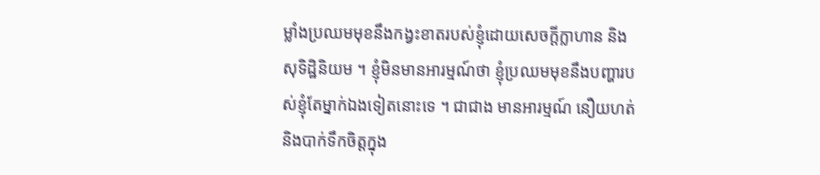ម្លាំងប្រឈមមុខនឹងកង្វះខាតរបស់ខ្ញុំដោយសេចក្តីក្លាហាន និងសុទិដ្ឋិនិយម ។ ខ្ញុំមិនមានអារម្មណ៍ថា ខ្ញុំប្រឈមមុខនឹងបញ្ហារបស់ខ្ញុំតែម្នាក់ឯងទៀតនោះទេ ។ ជាជាង មានអារម្មណ៍ នឿយហត់ និងបាក់ទឹកចិត្តក្នុង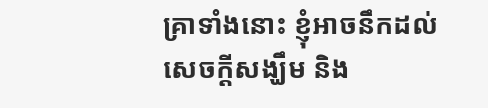គ្រាទាំងនោះ ខ្ញុំអាចនឹកដល់សេចក្តីសង្ឃឹម និង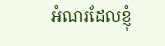អំណរដែលខ្ញុំ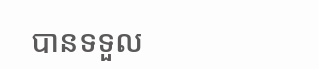បានទទួល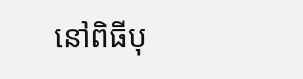នៅពិធីបុ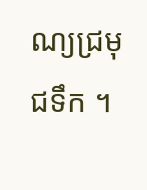ណ្យជ្រមុជទឹក ។